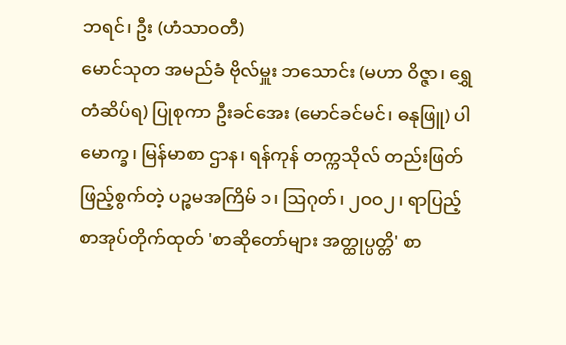ဘရင်၊ ဦး (ဟံသာဝတီ)
မောင်သုတ အမည်ခံ ဗိုလ်မှူး ဘသောင်း (မဟာ ဝိဇ္ဇာ၊ ရွှေတံဆိပ်ရ) ပြုစုကာ ဦးခင်အေး (မောင်ခင်မင်၊ ဓနုဖြူ) ပါမောက္ခ၊ မြန်မာစာ ဌာန၊ ရန်ကုန် တက္ကသိုလ် တည်းဖြတ် ဖြည့်စွက်တဲ့ ပဉ္စမအကြိမ် ၁၊ ဩဂုတ်၊ ၂ဝဝ၂၊ ရာပြည့် စာအုပ်တိုက်ထုတ် 'စာဆိုတော်များ အတ္ထုပ္ပတ္တိ' စာ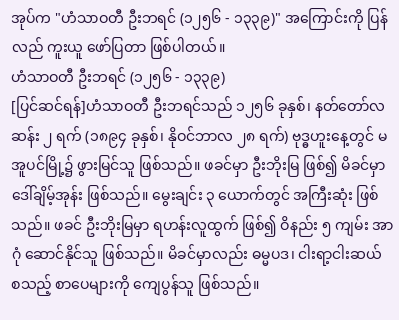အုပ်က "ဟံသာဝတီ ဦးဘရင် (၁၂၅၆ - ၁၃၃၉)" အကြောင်းကို ပြန်လည် ကူးယူ ဖော်ပြတာ ဖြစ်ပါတယ်။
ဟံသာဝတီ ဦးဘရင် (၁၂၅၆ - ၁၃၃၉)
[ပြင်ဆင်ရန်]ဟံသာဝတီ ဦးဘရင်သည် ၁၂၅၆ ခုနှစ်၊ နတ်တော်လဆန်း ၂ ရက် (၁၈၉၄ ခုနှစ်၊ နိုဝင်ဘာလ ၂၈ ရက်) ဗုဒ္ဓဟူးနေ့တွင် မအူပင်မြို့၌ ဖွားမြင်သူ ဖြစ်သည်။ ဖခင်မှာ ဦးဘိုးမြ ဖြစ်၍ မိခင်မှာ ဒေါ်ချိမ့်အုန်း ဖြစ်သည်။ မွေးချင်း ၃ ယောက်တွင် အကြီးဆုံး ဖြစ်သည်။ ဖခင် ဦးဘိုးမြမှာ ရဟန်းလူထွက် ဖြစ်၍ ဝိနည်း ၅ ကျမ်း အာဂုံ ဆောင်နိုင်သူ ဖြစ်သည်။ မိခင်မှာလည်း ဓမ္မပဒ၊ ငါးရာ့ငါးဆယ် စသည့် စာပေများကို ကျေပွန်သူ ဖြစ်သည်။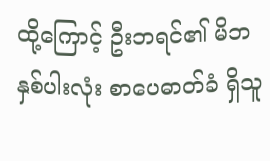ထို့ကြောင့် ဦးဘရင်၏ မိဘ နှစ်ပါးလုံး စာပေဓာတ်ခံ ရှိသူ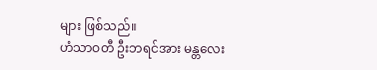များ ဖြစ်သည်။
ဟံသာဝတီ ဦးဘရင်အား မန္တလေး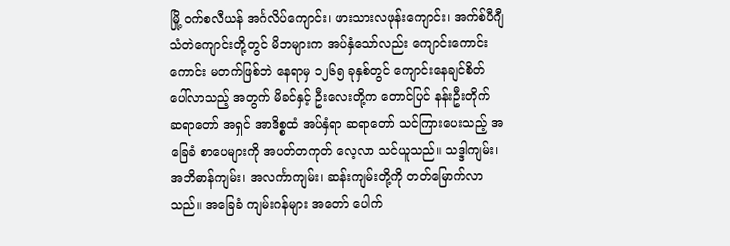မြို့ ဝက်စလီယန် အင်္ဂလိပ်ကျောင်း၊ ဖားသားလဖုန်းကျောင်း၊ အက်စ်ပီဂျီ သံတဲကျောင်းတို့တွင် မိဘများက အပ်နှံသော်လည်း ကျောင်းကောင်းကောင်း မတက်ဖြစ်ဘဲ နေရာမှ ၁၂၆၅ ခုနှစ်တွင် ကျောင်းနေချင်စိတ် ပေါ်လာသည့် အတွက် မိခင်နှင့် ဦးလေးတို့က တောင်ပြင် နန်းဦးတိုက် ဆရာတော် အရှင် အာဒိစ္စထံ အပ်နှံရာ ဆရာတော် သင်ကြားပေးသည့် အခြေခံ စာပေများကို အပတ်တကုတ် လေ့လာ သင်ယူသည်။ သဒ္ဒါကျမ်း၊ အဘိဓာန်ကျမ်း၊ အလင်္ကာကျမ်း၊ ဆန်းကျမ်းတို့ကို တတ်မြောက်လာသည်။ အခြေခံ ကျမ်းဂန်များ အတော် ပေါက်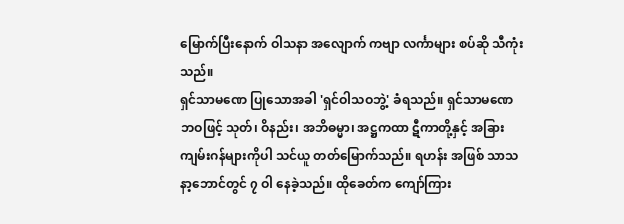မြောက်ပြီးနောက် ဝါသနာ အလျောက် ကဗျာ လင်္ကာများ စပ်ဆို သီကုံးသည်။
ရှင်သာမဏေ ပြုသောအခါ 'ရှင်ဝါသဝဘွဲ့' ခံရသည်။ ရှင်သာမဏေ ဘဝဖြင့် သုတ်၊ ဝိနည်း၊ အဘိဓမ္မာ၊ အဋ္ဌကထာ ဋီကာတို့နှင့် အခြား ကျမ်းဂန်များကိုပါ သင်ယူ တတ်မြောက်သည်။ ရဟန်း အဖြစ် သာသနာ့ဘောင်တွင် ၇ ဝါ နေခဲ့သည်။ ထိုခေတ်က ကျော်ကြား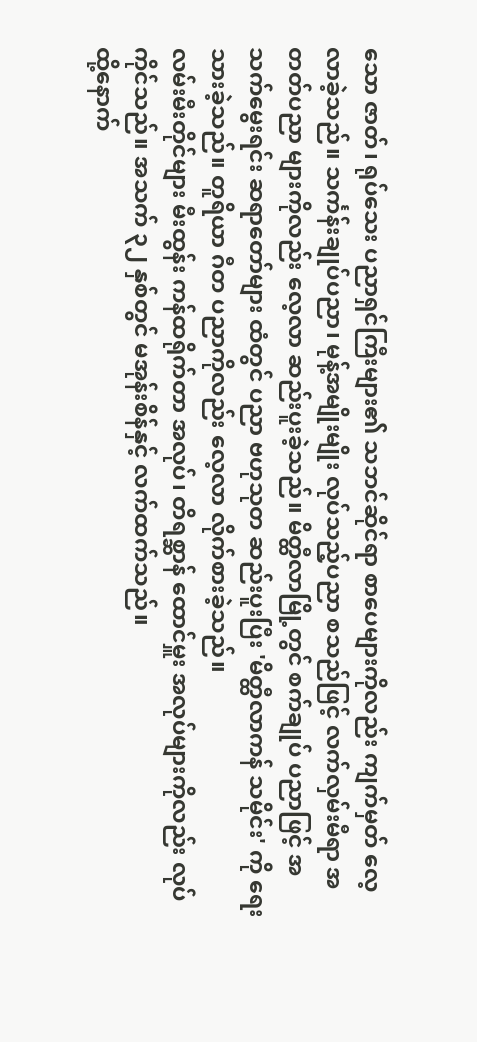သော ဇာတ်၊ ရုပ်သေး ပညာရှင်ကြီးများ၏ သဘင်ဆိုင်ရာ စာပေများကိုလည်း ကျက်မှတ် လေ့လာခဲ့သည်။ သင်္ကန်းချုပ်ပညာ၊ မုန့်အမျိုးမျိုး လုပ်သည့်ပညာ စသည်ဖြင့် လက်လှမ်းမီရာ အတတ်ပညာ များကိုလည်း လေ့လာ ဆည်းပူးခဲ့သည်။ မိတ္ထီလာမြို့တွင် စက်ချုပ် ပညာဖြင့် အသက်မွေးရင်း ဆရာတော်များ ထံတွင် ပညာ ဗဟုသုတ ဆည်းပူးပြီး 'မိတ္ထီလာကန် သမိုင်း' ကို ရေးသားခဲ့သည်။ တူရိယာ ဂီတ ပညာကိုလည်း လေ့လာ လိုက်စားခဲ့သည်။
လမ်းမီးတိုင်များ မီးထွန်း ကန်ထရိုက်တာ အလုပ်၊ တိရစ္ဆာန် ထောင်မှူး အလုပ်များကိုလည်း လုပ်ကိုင်သည်။ အသက် ၃၂ နှစ်တွင် မအုန်းစိန်နှင့် လက်ထက်သည်။
ထို့နောက်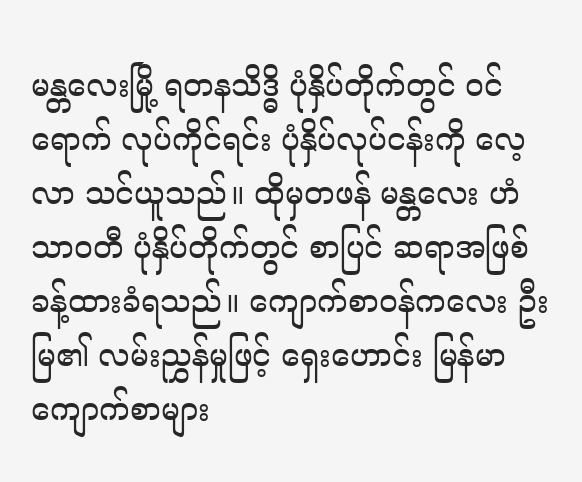မန္တလေးမြို့ ရတနသိဒ္ဓိ ပုံနှိပ်တိုက်တွင် ဝင်ရောက် လုပ်ကိုင်ရင်း ပုံနှိပ်လုပ်ငန်းကို လေ့လာ သင်ယူသည်။ ထိုမှတဖန် မန္တလေး ဟံသာဝတီ ပုံနှိပ်တိုက်တွင် စာပြင် ဆရာအဖြစ် ခန့်ထားခံရသည်။ ကျောက်စာဝန်ကလေး ဦးမြ၏ လမ်းညွှန်မှုဖြင့် ရှေးဟောင်း မြန်မာ ကျောက်စာများ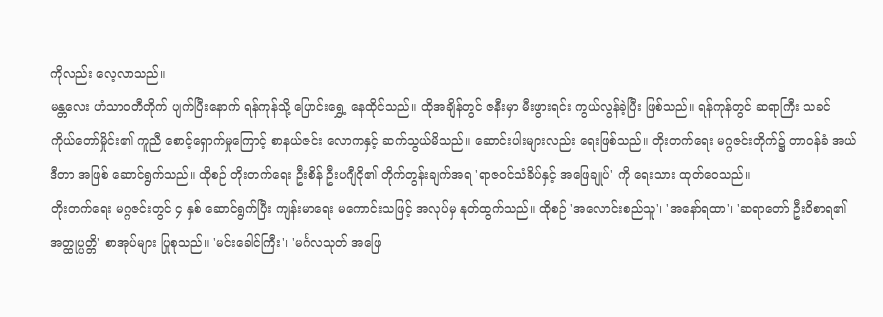ကိုလည်း လေ့လာသည်။
မန္တလေး ဟံသာဝတီတိုက် ပျက်ပြီးနောက် ရန်ကုန်သို့ ပြောင်းရွှေ့ နေထိုင်သည်။ ထိုအချိန်တွင် ဇနီးမှာ မီးဖွားရင်း ကွယ်လွန်ခဲ့ပြီး ဖြစ်သည်။ ရန်ကုန်တွင် ဆရာကြီး သခင် ကိုယ်တော်မှိုင်း၏ ကူညီ စောင့်ရှောက်မှုကြောင့် စာနယ်ဇင်း လောကနှင့် ဆက်သွယ်မိသည်။ ဆောင်းပါးများလည်း ရေးဖြစ်သည်။ တိုးတက်ရေး မဂ္ဂဇင်းတိုက်၌ တာဝန်ခံ အယ်ဒီတာ အဖြစ် ဆောင်ရွက်သည်။ ထိုစဉ် တိုးတက်ရေး ဦးစိန် ဦးပဂျီငို၏ တိုက်တွန်းချက်အရ 'ရာဇဝင်သံခိပ်နှင့် အဖြေချုပ်' ကို ရေးသား ထုတ်ဝေသည်။
တိုးတက်ရေး မဂ္ဂဇင်းတွင် ၄ နှစ် ဆောင်ရွက်ပြီး ကျန်းမာရေး မကောင်းသဖြင့် အလုပ်မှ နုတ်ထွက်သည်။ ထိုစဉ် 'အလောင်းစည်သူ'၊ 'အနော်ရထာ'၊ 'ဆရာတော် ဦးဝိစာရ၏ အတ္ထုပ္ပတ္တိ' စာအုပ်များ ပြုစုသည်။ 'မင်းခေါင်ကြီး'၊ 'မင်္ဂလသုတ် အဖြေ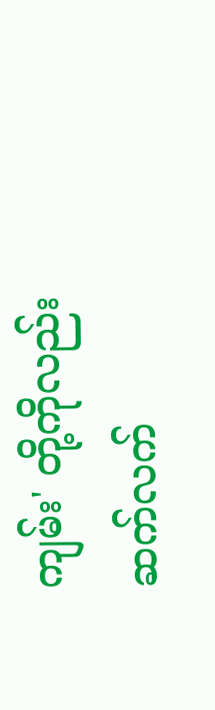ကျမ်း' တို့ကိုလည်း ဆက်လက်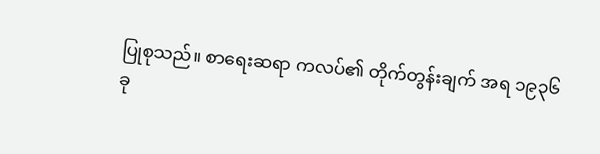ပြုစုသည်။ စာရေးဆရာ ကလပ်၏ တိုက်တွန်းချက် အရ ၁၉၃၆ ခု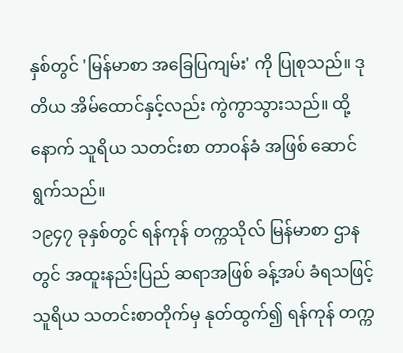နှစ်တွင် 'မြန်မာစာ အခြေပြကျမ်း' ကို ပြုစုသည်။ ဒုတိယ အိမ်ထောင်နှင့်လည်း ကွဲကွာသွားသည်။ ထို့နောက် သူရိယ သတင်းစာ တာဝန်ခံ အဖြစ် ဆောင်ရွက်သည်။
၁၉၄၇ ခုနှစ်တွင် ရန်ကုန် တက္ကသိုလ် မြန်မာစာ ဌာနတွင် အထူးနည်းပြည် ဆရာအဖြစ် ခန့်အပ် ခံရသဖြင့် သူရိယ သတင်းစာတိုက်မှ နုတ်ထွက်၍ ရန်ကုန် တက္က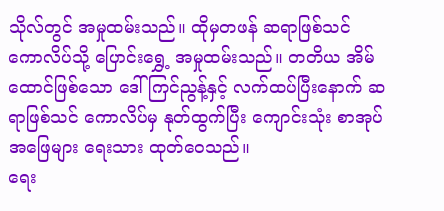သိုလ်တွင် အမှုထမ်းသည်။ ထိုမှတဖန် ဆရာဖြစ်သင် ကောလိပ်သို့ ပြောင်းရွှေ့ အမှုထမ်းသည်။ တတိယ အိမ်ထောင်ဖြစ်သော ဒေါ်ကြင်ညွန့်နှင့် လက်ထပ်ပြီးနောက် ဆရာဖြစ်သင် ကောလိပ်မှ နုတ်ထွက်ပြီး ကျောင်းသုံး စာအုပ် အဖြေများ ရေးသား ထုတ်ဝေသည်။
ရေး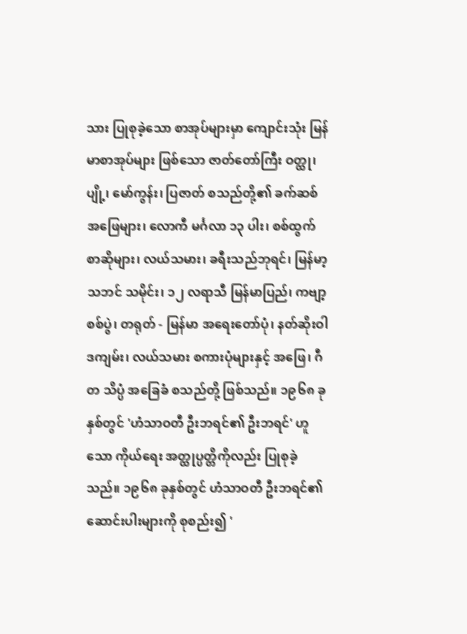သား ပြုစုခဲ့သော စာအုပ်များမှာ ကျောင်းသုံး မြန်မာစာအုပ်များ ဖြစ်သော ဇာတ်တော်ကြီး ဝတ္ထု၊ ပျို့၊ မော်ကွန်း၊ ပြဇာတ် စသည်တို့၏ ခက်ဆစ် အဖြေများ၊ လောကီ မင်္ဂလာ ၁၃ ပါး၊ စစ်ထွက် စာဆိုများ၊ လယ်သမား၊ ခရီးသည်ဘုရင်၊ မြန်မာ့သဘင် သမိုင်း၊ ၁၂ လရာသီ မြန်မာပြည်၊ ကဗျာ့စစ်ပွဲ၊ တရုတ် - မြန်မာ အရေးတော်ပုံ၊ နတ်ဆိုးဝါဒကျမ်း၊ လယ်သမား စကားပုံများနှင့် အဖြေ၊ ဂီတ သိပ္ပံ အခြေခံ စသည်တို့ ဖြစ်သည်။ ၁၉၆၈ ခုနှစ်တွင် 'ဟံသာဝတီ ဦးဘရင်၏ ဦးဘရင်' ဟူသော ကိုယ်ရေး အတ္ထုပ္ပတ္တိကိုလည်း ပြုစုခဲ့သည်။ ၁၉၆၈ ခုနှစ်တွင် ဟံသာဝတီ ဦးဘရင်၏ ဆောင်းပါးများကို စုစည်း၍ '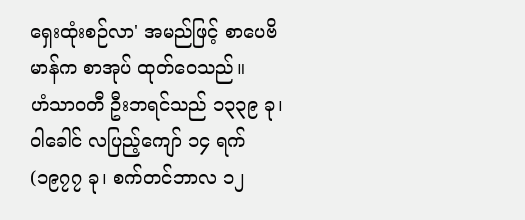ရှေးထုံးစဉ်လာ' အမည်ဖြင့် စာပေဗိမာန်က စာအုပ် ထုတ်ဝေသည်။
ဟံသာဝတီ ဦးဘရင်သည် ၁၃၃၉ ခု၊ ဝါခေါင် လပြည့်ကျော် ၁၄ ရက် (၁၉၇၇ ခု၊ စက်တင်ဘာလ ၁၂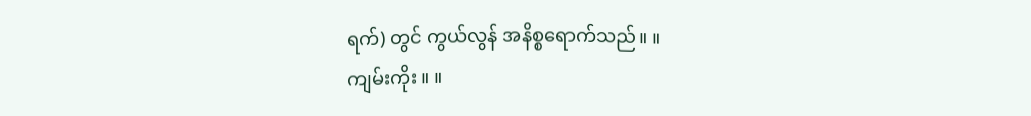ရက်) တွင် ကွယ်လွန် အနိစ္စရောက်သည်။ ။
ကျမ်းကိုး ။ ။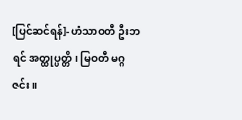[ပြင်ဆင်ရန်]- ဟံသာဝတီ ဦးဘရင် အတ္ထုပ္ပတ္တိ၊ မြဝတီ မဂ္ဂဇင်း။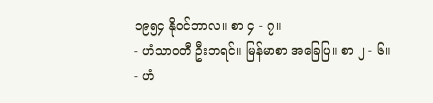၁၉၅၄ နိုဝင်ဘာလ။ စာ ၄ - ၇။
- ဟံသာဝတီ ဦးဘရင်။ မြန်မာစာ အခြေပြ။ စာ ၂ - ၆။
- ဟံ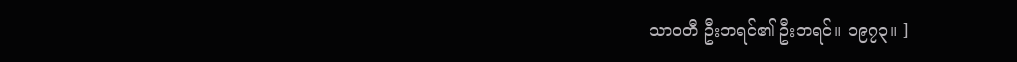သာဝတီ ဦးဘရင်၏ ဦးဘရင်။ ၁၉၇၃။ ]